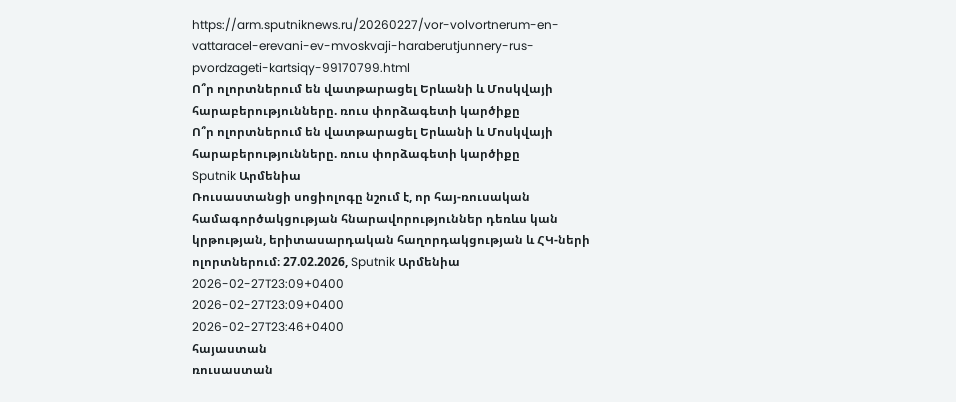https://arm.sputniknews.ru/20260227/vor-volvortnerum-en-vattaracel-erevani-ev-mvoskvaji-haraberutjunnery-rus-pvordzageti-kartsiqy-99170799.html
Ո՞ր ոլորտներում են վատթարացել Երևանի և Մոսկվայի հարաբերությունները. ռուս փորձագետի կարծիքը
Ո՞ր ոլորտներում են վատթարացել Երևանի և Մոսկվայի հարաբերությունները. ռուս փորձագետի կարծիքը
Sputnik Արմենիա
Ռուսաստանցի սոցիոլոգը նշում է, որ հայ-ռուսական համագործակցության հնարավորություններ դեռևս կան կրթության, երիտասարդական հաղորդակցության և ՀԿ-ների ոլորտներում։ 27.02.2026, Sputnik Արմենիա
2026-02-27T23:09+0400
2026-02-27T23:09+0400
2026-02-27T23:46+0400
հայաստան
ռուսաստան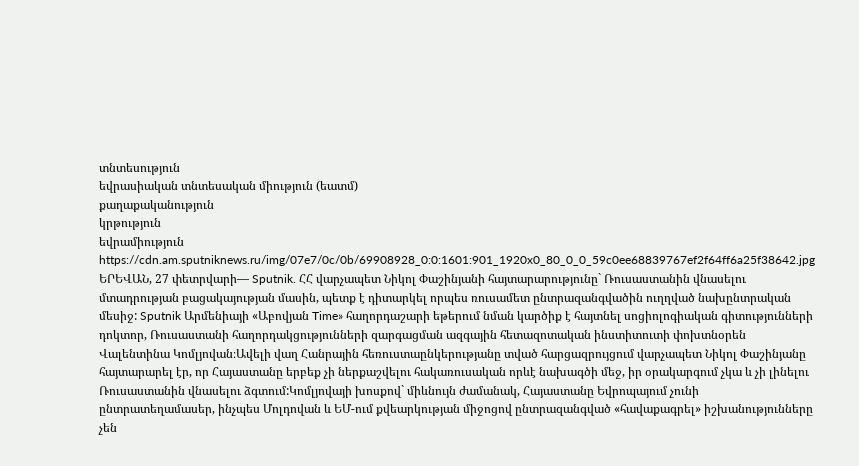տնտեսություն
եվրասիական տնտեսական միություն (եատմ)
քաղաքականություն
կրթություն
եվրամիություն
https://cdn.am.sputniknews.ru/img/07e7/0c/0b/69908928_0:0:1601:901_1920x0_80_0_0_59c0ee68839767ef2f64ff6a25f38642.jpg
ԵՐԵՎԱՆ, 27 փետրվարի— Sputnik. ՀՀ վարչապետ Նիկոլ Փաշինյանի հայտարարությունը` Ռուսաստանին վնասելու մտադրության բացակայության մասին, պետք է դիտարկել որպես ռուսամետ ընտրազանգվածին ուղղված նախընտրական մեսիջ: Sputnik Արմենիայի «Աբովյան Time» հաղորդաշարի եթերում նման կարծիք է հայտնել սոցիոլոգիական գիտությունների դոկտոր, Ռուսաստանի հաղորդակցությունների զարգացման ազգային հետազոտական ինստիտուտի փոխտնօրեն Վալենտինա Կոմլյովան։Ավելի վաղ Հանրային հեռուստաընկերությանը տված հարցազրույցում վարչապետ Նիկոլ Փաշինյանը հայտարարել էր, որ Հայաստանը երբեք չի ներքաշվելու հակառուսական որևէ նախագծի մեջ, իր օրակարգում չկա և չի լինելու Ռուսաստանին վնասելու ձգտում:Կոմլյովայի խոսքով` միևնույն ժամանակ, Հայաստանը Եվրոպայում չունի ընտրատեղամասեր, ինչպես Մոլդովան և ԵՄ-ում քվեարկության միջոցով ընտրազանգված «հավաքագրել» իշխանությունները չեն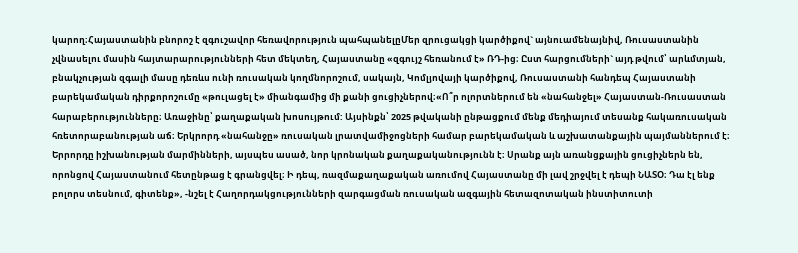կարող։Հայաստանին բնորոշ է զգուշավոր հեռավորություն պահպանելըՄեր զրուցակցի կարծիքով` այնուամենայնիվ, Ռուսաստանին չվնասելու մասին հայտարարությունների հետ մեկտեղ, Հայաստանը «զգույշ հեռանում է» ՌԴ-ից։ Ըստ հարցումների` այդ թվում՝ արևմտյան, բնակչության զգալի մասը դեռևս ունի ռուսական կողմնորոշում, սակայն, Կոմլյովայի կարծիքով, Ռուսաստանի հանդեպ Հայաստանի բարեկամական դիրքորոշումը «թուլացել է» միանգամից մի քանի ցուցիչներով։«Ո՞ր ոլորտներում են «նահանջել» Հայաստան-Ռուսաստան հարաբերությունները։ Առաջինը՝ քաղաքական խոսույթում: Այսինքն՝ 2025 թվականի ընթացքում մենք մեդիայում տեսանք հակառուսական հռետորաբանության աճ։ Երկրորդ «նահանջը» ռուսական լրատվամիջոցների համար բարեկամական և աշխատանքային պայմաններում է։ Երրորդը իշխանության մարմինների, այսպես ասած, նոր կրոնական քաղաքականությունն է։ Սրանք այն առանցքային ցուցիչներն են, որոնցով Հայաստանում հետընթաց է գրանցվել։ Ի դեպ, ռազմաքաղաքական առումով Հայաստանը մի լավ շրջվել է դեպի ՆԱՏՕ։ Դա էլ ենք բոլորս տեսնում, գիտենք», -նշել է Հաղորդակցությունների զարգացման ռուսական ազգային հետազոտական ինստիտուտի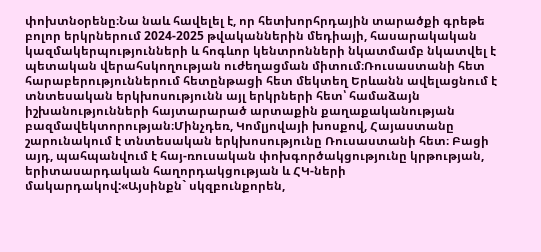փոխտնօրենը։Նա նաև հավելել է, որ հետխորհրդային տարածքի գրեթե բոլոր երկրներում 2024-2025 թվականներին մեդիայի, հասարակական կազմակերպությունների և հոգևոր կենտրոնների նկատմամբ նկատվել է պետական վերահսկողության ուժեղացման միտում։Ռուսաստանի հետ հարաբերություններում հետընթացի հետ մեկտեղ Երևանն ավելացնում է տնտեսական երկխոսությունն այլ երկրների հետ՝ համաձայն իշխանությունների հայտարարած արտաքին քաղաքականության բազմավեկտորության։Մինչդեռ, Կոմլյովայի խոսքով, Հայաստանը շարունակում է տնտեսական երկխոսությունը Ռուսաստանի հետ։ Բացի այդ, պահպանվում է հայ-ռուսական փոխգործակցությունը կրթության, երիտասարդական հաղորդակցության և ՀԿ-ների մակարդակով:«Այսինքն` սկզբունքորեն,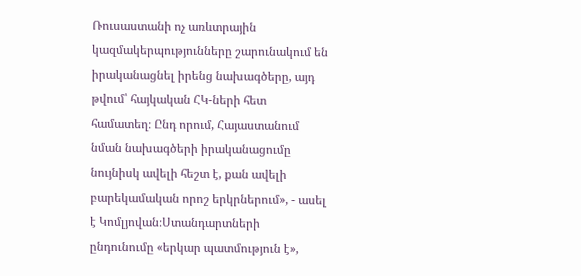Ռուսաստանի ոչ առևտրային կազմակերպությունները շարունակում են իրականացնել իրենց նախագծերը, այդ թվում՝ հայկական ՀԿ-ների հետ համատեղ։ Ընդ որում, Հայաստանում նման նախագծերի իրականացումը նույնիսկ ավելի հեշտ է, քան ավելի բարեկամական որոշ երկրներում», - ասել է Կոմլյովան։Ստանդարտների ընդունումը «երկար պատմություն է»,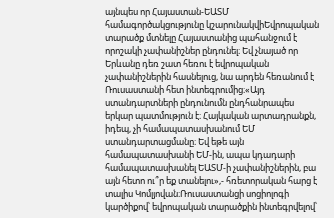այնպես որ Հայաստան-ԵԱՏՄ համագործակցությունը կշարունակվիԵվրոպական տարածք մտնելը Հայաստանից պահանջում է որոշակի չափանիշներ ընդունել։ Եվ չնայած որ Երևանը դեռ շատ հեռու է եվրոպական չափանիշներին հասնելուց, նա արդեն հեռանում է Ռուսաստանի հետ ինտեգրումից։«Այդ ստանդարտների ընդունումն ընդհանրապես երկար պատմություն է։ Հայկական արտադրանքն, իդեպ, չի համապատասխանում ԵՄ ստանդարտացմանը։ Եվ եթե այն համապատասխանի ԵՄ-ին, ապա կդադարի համապատասխանել ԵԱՏՄ-ի չափանիշներին, բա այն հետո ու՞ր եք տանելու»,- հռետորական հարց է տալիս Կոմլյովան։Ռուսաստանցի սոցիոլոգի կարծիքով՝ եվրոպական տարածքին ինտեգրվելով՝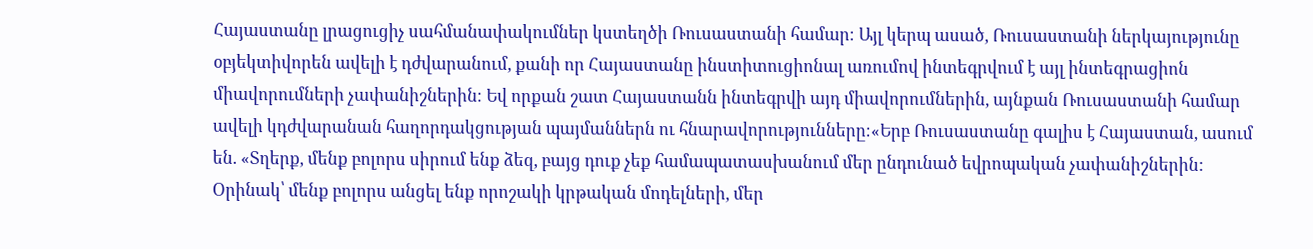Հայաստանը լրացուցիչ սահմանափակումներ կստեղծի Ռուսաստանի համար։ Այլ կերպ ասած, Ռուսաստանի ներկայությունը օբյեկտիվորեն ավելի է դժվարանում, քանի որ Հայաստանը ինստիտուցիոնալ առումով ինտեգրվում է այլ ինտեգրացիոն միավորումների չափանիշներին։ Եվ որքան շատ Հայաստանն ինտեգրվի այդ միավորումներին, այնքան Ռուսաստանի համար ավելի կդժվարանան հաղորդակցության պայմաններն ու հնարավորությունները։«Երբ Ռուսաստանը գալիս է Հայաստան, ասում են. «Տղերք, մենք բոլորս սիրում ենք ձեզ, բայց դուք չեք համապատասխանում մեր ընդունած եվրոպական չափանիշներին: Օրինակ՝ մենք բոլորս անցել ենք որոշակի կրթական մոդելների, մեր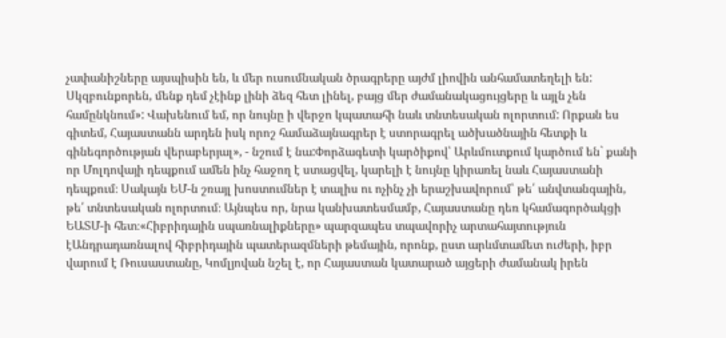չափանիշները այսպիսին են, և մեր ուսումնական ծրագրերը այժմ լիովին անհամատեղելի են: Սկզբունքորեն, մենք դեմ չէինք լինի ձեզ հետ լինել, բայց մեր ժամանակացույցերը և այլն չեն համընկնում»: Վախենում եմ, որ նույնը ի վերջո կպատահի նաև տնտեսական ոլորտում: Որքան ես գիտեմ, Հայաստանն արդեն իսկ որոշ համաձայնագրեր է ստորագրել ածխածնային հետքի և գինեգործության վերաբերյալ», - նշում է նա:Փորձագետի կարծիքով՝ Արևմուտքում կարծում են` քանի որ Մոլդովայի դեպքում ամեն ինչ հաջող է ստացվել, կարելի է նույնը կիրառել նաև Հայաստանի դեպքում։ Սակայն ԵՄ-ն շռայլ խոստումներ է տալիս ու ոչինչ չի երաշխավորում՝ թե՛ անվտանգային, թե՛ տնտեսական ոլորտում։ Այնպես որ, նրա կանխատեսմամբ, Հայաստանը դեռ կհամագործակցի ԵԱՏՄ-ի հետ։«Հիբրիդային սպառնալիքները» պարզապես տպավորիչ արտահայտություն էԱնդրադառնալով հիբրիդային պատերազմների թեմային, որոնք, ըստ արևմտամետ ուժերի, իբր վարում է Ռուսաստանը, Կոմլյովան նշել է, որ Հայաստան կատարած այցերի ժամանակ իրեն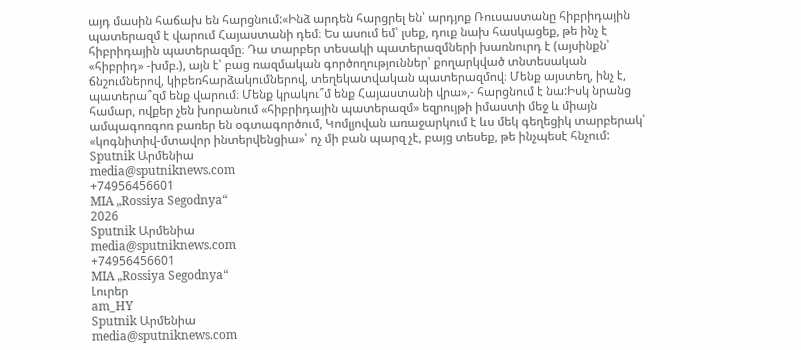այդ մասին հաճախ են հարցնում:«Ինձ արդեն հարցրել են՝ արդյոք Ռուսաստանը հիբրիդային պատերազմ է վարում Հայաստանի դեմ։ Ես ասում եմ՝ լսեք, դուք նախ հասկացեք, թե ինչ է հիբրիդային պատերազմը։ Դա տարբեր տեսակի պատերազմների խառնուրդ է (այսինքն՝ «հիբրիդ» -խմբ.), այն է՝ բաց ռազմական գործողություններ՝ քողարկված տնտեսական ճնշումներով, կիբեռհարձակումներով, տեղեկատվական պատերազմով։ Մենք այստեղ, ինչ է, պատերա՞զմ ենք վարում։ Մենք կրակու՞մ ենք Հայաստանի վրա»,- հարցնում է նա:Իսկ նրանց համար, ովքեր չեն խորանում «հիբրիդային պատերազմ» եզրույթի իմաստի մեջ և միայն ամպագոռգոռ բառեր են օգտագործում, Կոմլյովան առաջարկում է ևս մեկ գեղեցիկ տարբերակ՝ «կոգնիտիվ-մտավոր ինտերվենցիա»՝ ոչ մի բան պարզ չէ, բայց տեսեք, թե ինչպեսէ հնչում:
Sputnik Արմենիա
media@sputniknews.com
+74956456601
MIA „Rossiya Segodnya“
2026
Sputnik Արմենիա
media@sputniknews.com
+74956456601
MIA „Rossiya Segodnya“
Լուրեր
am_HY
Sputnik Արմենիա
media@sputniknews.com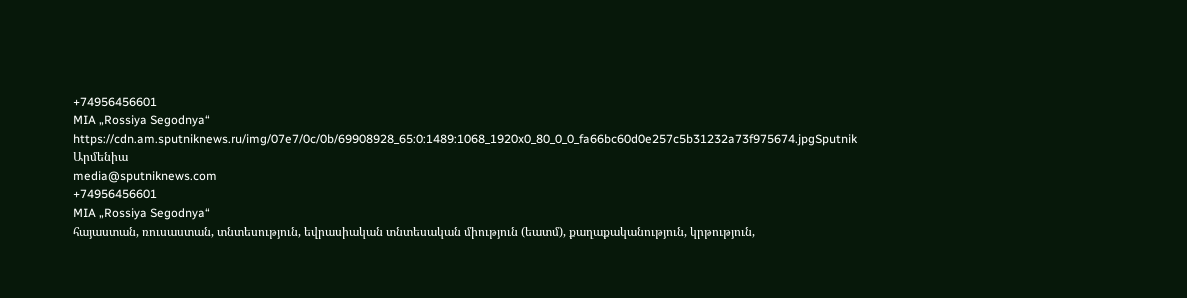+74956456601
MIA „Rossiya Segodnya“
https://cdn.am.sputniknews.ru/img/07e7/0c/0b/69908928_65:0:1489:1068_1920x0_80_0_0_fa66bc60d0e257c5b31232a73f975674.jpgSputnik Արմենիա
media@sputniknews.com
+74956456601
MIA „Rossiya Segodnya“
հայաստան, ռուսաստան, տնտեսություն, եվրասիական տնտեսական միություն (եատմ), քաղաքականություն, կրթություն,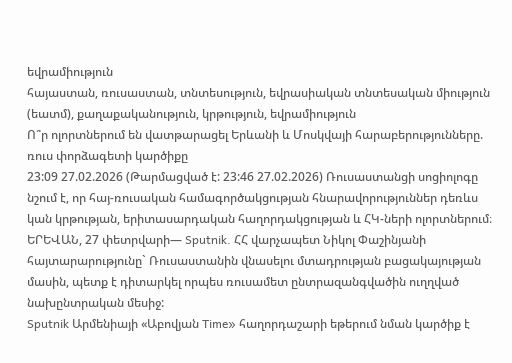եվրամիություն
հայաստան, ռուսաստան, տնտեսություն, եվրասիական տնտեսական միություն (եատմ), քաղաքականություն, կրթություն, եվրամիություն
Ո՞ր ոլորտներում են վատթարացել Երևանի և Մոսկվայի հարաբերությունները. ռուս փորձագետի կարծիքը
23:09 27.02.2026 (Թարմացված է: 23:46 27.02.2026) Ռուսաստանցի սոցիոլոգը նշում է, որ հայ-ռուսական համագործակցության հնարավորություններ դեռևս կան կրթության, երիտասարդական հաղորդակցության և ՀԿ-ների ոլորտներում։
ԵՐԵՎԱՆ, 27 փետրվարի— Sputnik. ՀՀ վարչապետ Նիկոլ Փաշինյանի հայտարարությունը` Ռուսաստանին վնասելու մտադրության բացակայության մասին, պետք է դիտարկել որպես ռուսամետ ընտրազանգվածին ուղղված նախընտրական մեսիջ:
Sputnik Արմենիայի «Աբովյան Time» հաղորդաշարի եթերում նման կարծիք է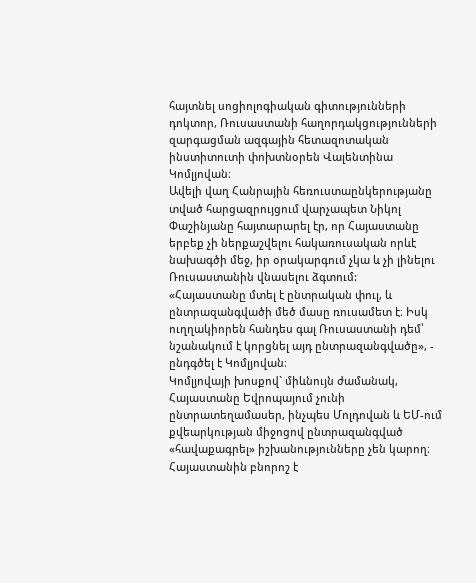հայտնել սոցիոլոգիական գիտությունների դոկտոր, Ռուսաստանի հաղորդակցությունների զարգացման ազգային հետազոտական ինստիտուտի փոխտնօրեն Վալենտինա Կոմլյովան։
Ավելի վաղ Հանրային հեռուստաընկերությանը տված հարցազրույցում վարչապետ Նիկոլ Փաշինյանը հայտարարել էր, որ Հայաստանը երբեք չի ներքաշվելու հակառուսական որևէ նախագծի մեջ, իր օրակարգում չկա և չի լինելու Ռուսաստանին վնասելու ձգտում:
«Հայաստանը մտել է ընտրական փուլ, և ընտրազանգվածի մեծ մասը ռուսամետ է։ Իսկ ուղղակիորեն հանդես գալ Ռուսաստանի դեմ՝ նշանակում է կորցնել այդ ընտրազանգվածը», - ընդգծել է Կոմլյովան։
Կոմլյովայի խոսքով` միևնույն ժամանակ, Հայաստանը Եվրոպայում չունի ընտրատեղամասեր, ինչպես Մոլդովան և ԵՄ-ում քվեարկության միջոցով ընտրազանգված «հավաքագրել» իշխանությունները չեն կարող։
Հայաստանին բնորոշ է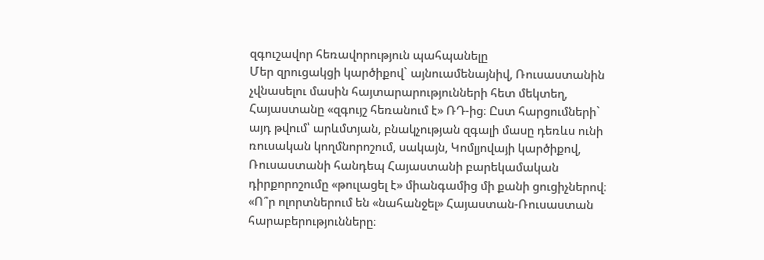զգուշավոր հեռավորություն պահպանելը
Մեր զրուցակցի կարծիքով` այնուամենայնիվ, Ռուսաստանին չվնասելու մասին հայտարարությունների հետ մեկտեղ, Հայաստանը «զգույշ հեռանում է» ՌԴ-ից։ Ըստ հարցումների` այդ թվում՝ արևմտյան, բնակչության զգալի մասը դեռևս ունի ռուսական կողմնորոշում, սակայն, Կոմլյովայի կարծիքով, Ռուսաստանի հանդեպ Հայաստանի բարեկամական դիրքորոշումը «թուլացել է» միանգամից մի քանի ցուցիչներով։
«Ո՞ր ոլորտներում են «նահանջել» Հայաստան-Ռուսաստան հարաբերությունները։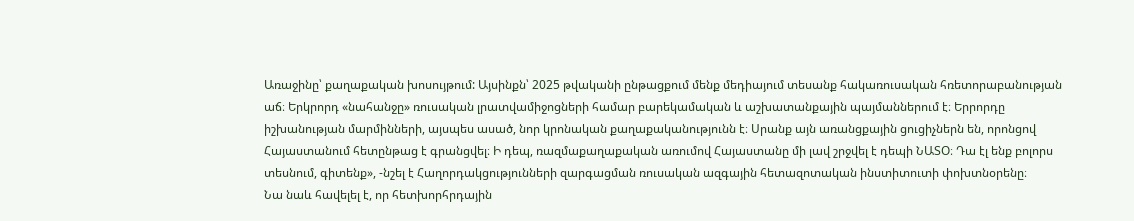Առաջինը՝ քաղաքական խոսույթում: Այսինքն՝ 2025 թվականի ընթացքում մենք մեդիայում տեսանք հակառուսական հռետորաբանության աճ։ Երկրորդ «նահանջը» ռուսական լրատվամիջոցների համար բարեկամական և աշխատանքային պայմաններում է։ Երրորդը իշխանության մարմինների, այսպես ասած, նոր կրոնական քաղաքականությունն է։ Սրանք այն առանցքային ցուցիչներն են, որոնցով Հայաստանում հետընթաց է գրանցվել։ Ի դեպ, ռազմաքաղաքական առումով Հայաստանը մի լավ շրջվել է դեպի ՆԱՏՕ։ Դա էլ ենք բոլորս տեսնում, գիտենք», -նշել է Հաղորդակցությունների զարգացման ռուսական ազգային հետազոտական ինստիտուտի փոխտնօրենը։
Նա նաև հավելել է, որ հետխորհրդային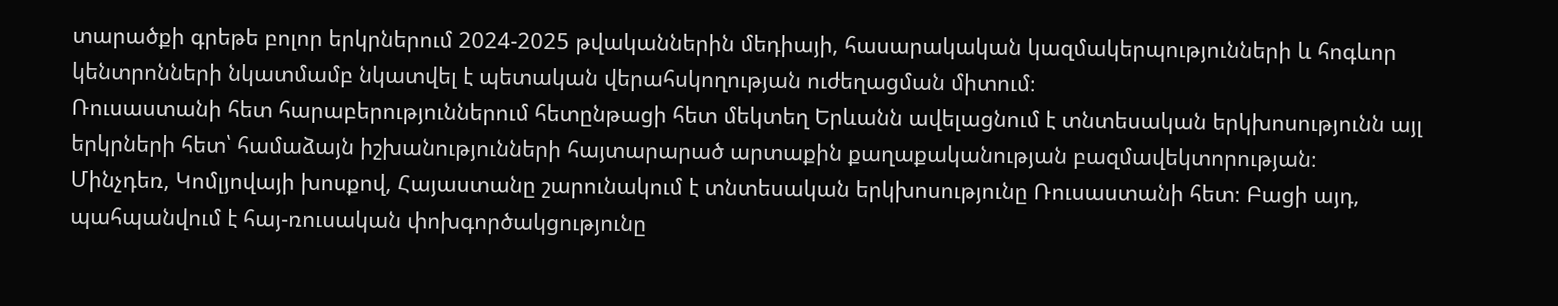տարածքի գրեթե բոլոր երկրներում 2024-2025 թվականներին մեդիայի, հասարակական կազմակերպությունների և հոգևոր կենտրոնների նկատմամբ նկատվել է պետական վերահսկողության ուժեղացման միտում։
Ռուսաստանի հետ հարաբերություններում հետընթացի հետ մեկտեղ Երևանն ավելացնում է տնտեսական երկխոսությունն այլ երկրների հետ՝ համաձայն իշխանությունների հայտարարած արտաքին քաղաքականության բազմավեկտորության։
Մինչդեռ, Կոմլյովայի խոսքով, Հայաստանը շարունակում է տնտեսական երկխոսությունը Ռուսաստանի հետ։ Բացի այդ, պահպանվում է հայ-ռուսական փոխգործակցությունը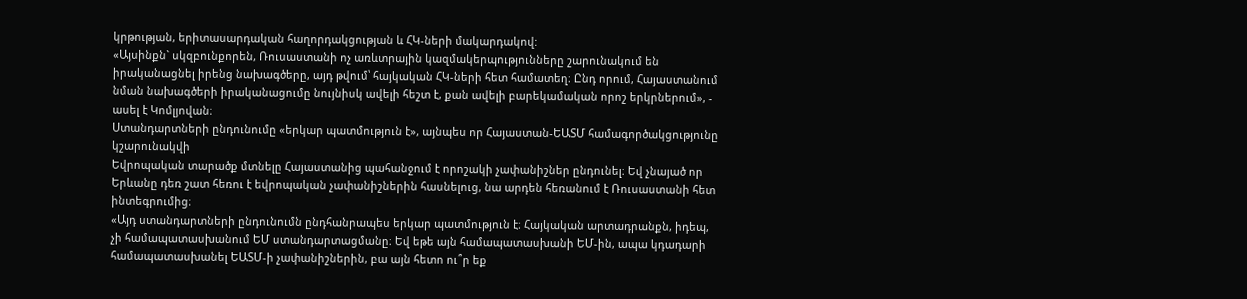կրթության, երիտասարդական հաղորդակցության և ՀԿ-ների մակարդակով:
«Այսինքն` սկզբունքորեն, Ռուսաստանի ոչ առևտրային կազմակերպությունները շարունակում են իրականացնել իրենց նախագծերը, այդ թվում՝ հայկական ՀԿ-ների հետ համատեղ։ Ընդ որում, Հայաստանում նման նախագծերի իրականացումը նույնիսկ ավելի հեշտ է, քան ավելի բարեկամական որոշ երկրներում», - ասել է Կոմլյովան։
Ստանդարտների ընդունումը «երկար պատմություն է», այնպես որ Հայաստան-ԵԱՏՄ համագործակցությունը կշարունակվի
Եվրոպական տարածք մտնելը Հայաստանից պահանջում է որոշակի չափանիշներ ընդունել։ Եվ չնայած որ Երևանը դեռ շատ հեռու է եվրոպական չափանիշներին հասնելուց, նա արդեն հեռանում է Ռուսաստանի հետ ինտեգրումից։
«Այդ ստանդարտների ընդունումն ընդհանրապես երկար պատմություն է։ Հայկական արտադրանքն, իդեպ, չի համապատասխանում ԵՄ ստանդարտացմանը։ Եվ եթե այն համապատասխանի ԵՄ-ին, ապա կդադարի համապատասխանել ԵԱՏՄ-ի չափանիշներին, բա այն հետո ու՞ր եք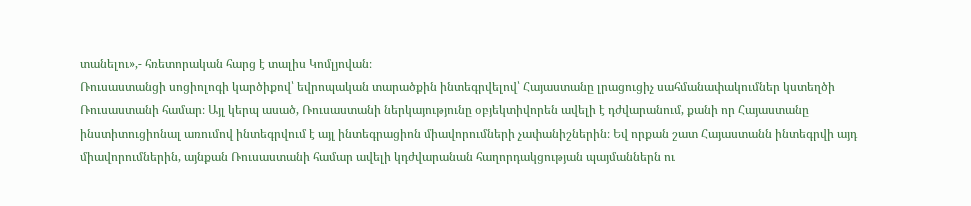տանելու»,- հռետորական հարց է տալիս Կոմլյովան։
Ռուսաստանցի սոցիոլոգի կարծիքով՝ եվրոպական տարածքին ինտեգրվելով՝ Հայաստանը լրացուցիչ սահմանափակումներ կստեղծի Ռուսաստանի համար։ Այլ կերպ ասած, Ռուսաստանի ներկայությունը օբյեկտիվորեն ավելի է դժվարանում, քանի որ Հայաստանը ինստիտուցիոնալ առումով ինտեգրվում է այլ ինտեգրացիոն միավորումների չափանիշներին։ Եվ որքան շատ Հայաստանն ինտեգրվի այդ միավորումներին, այնքան Ռուսաստանի համար ավելի կդժվարանան հաղորդակցության պայմաններն ու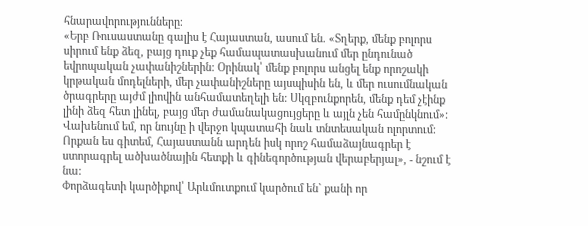հնարավորությունները։
«Երբ Ռուսաստանը գալիս է Հայաստան, ասում են. «Տղերք, մենք բոլորս սիրում ենք ձեզ, բայց դուք չեք համապատասխանում մեր ընդունած եվրոպական չափանիշներին: Օրինակ՝ մենք բոլորս անցել ենք որոշակի կրթական մոդելների, մեր չափանիշները այսպիսին են, և մեր ուսումնական ծրագրերը այժմ լիովին անհամատեղելի են: Սկզբունքորեն, մենք դեմ չէինք լինի ձեզ հետ լինել, բայց մեր ժամանակացույցերը և այլն չեն համընկնում»: Վախենում եմ, որ նույնը ի վերջո կպատահի նաև տնտեսական ոլորտում: Որքան ես գիտեմ, Հայաստանն արդեն իսկ որոշ համաձայնագրեր է ստորագրել ածխածնային հետքի և գինեգործության վերաբերյալ», - նշում է նա:
Փորձագետի կարծիքով՝ Արևմուտքում կարծում են` քանի որ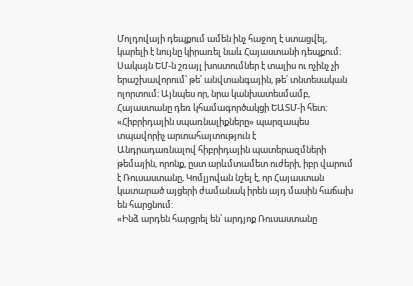Մոլդովայի դեպքում ամեն ինչ հաջող է ստացվել, կարելի է նույնը կիրառել նաև Հայաստանի դեպքում։ Սակայն ԵՄ-ն շռայլ խոստումներ է տալիս ու ոչինչ չի երաշխավորում՝ թե՛ անվտանգային, թե՛ տնտեսական ոլորտում։ Այնպես որ, նրա կանխատեսմամբ, Հայաստանը դեռ կհամագործակցի ԵԱՏՄ-ի հետ։
«Հիբրիդային սպառնալիքները» պարզապես տպավորիչ արտահայտություն է
Անդրադառնալով հիբրիդային պատերազմների թեմային, որոնք, ըստ արևմտամետ ուժերի, իբր վարում է Ռուսաստանը, Կոմլյովան նշել է, որ Հայաստան կատարած այցերի ժամանակ իրեն այդ մասին հաճախ են հարցնում:
«Ինձ արդեն հարցրել են՝ արդյոք Ռուսաստանը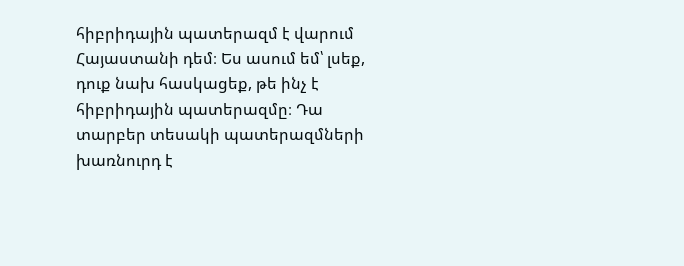հիբրիդային պատերազմ է վարում Հայաստանի դեմ։ Ես ասում եմ՝ լսեք, դուք նախ հասկացեք, թե ինչ է հիբրիդային պատերազմը։ Դա տարբեր տեսակի պատերազմների խառնուրդ է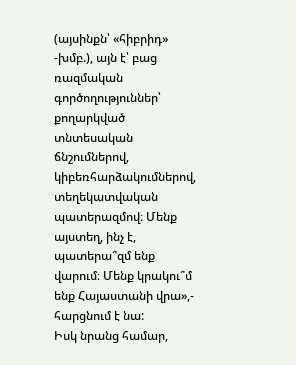(այսինքն՝ «հիբրիդ» -խմբ.), այն է՝ բաց ռազմական գործողություններ՝ քողարկված տնտեսական ճնշումներով, կիբեռհարձակումներով, տեղեկատվական պատերազմով։ Մենք այստեղ, ինչ է, պատերա՞զմ ենք վարում։ Մենք կրակու՞մ ենք Հայաստանի վրա»,- հարցնում է նա:
Իսկ նրանց համար,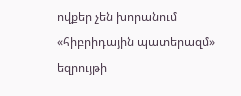ովքեր չեն խորանում «հիբրիդային պատերազմ» եզրույթի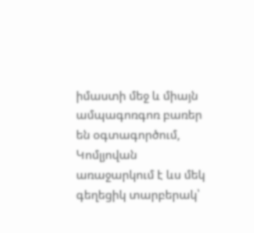իմաստի մեջ և միայն ամպագոռգոռ բառեր են օգտագործում, Կոմլյովան առաջարկում է ևս մեկ գեղեցիկ տարբերակ՝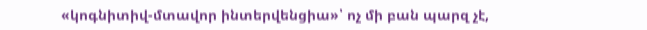«կոգնիտիվ-մտավոր ինտերվենցիա»՝ ոչ մի բան պարզ չէ,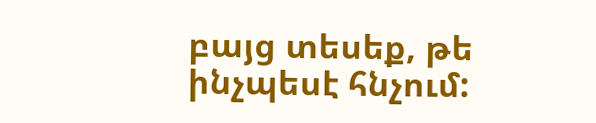բայց տեսեք, թե ինչպեսէ հնչում: